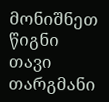მონიშნეთ წიგნი
თავი
თარგმანი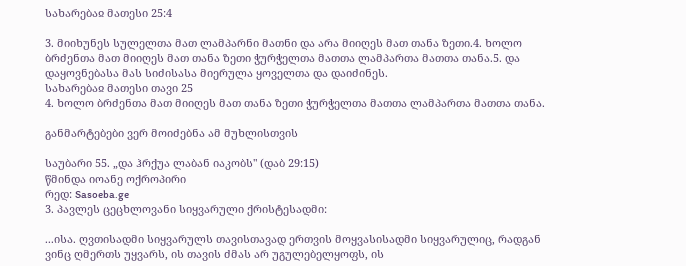სახარებაჲ მათესი 25:4

3. მიიხუნეს სულელთა მათ ლამპარნი მათნი და არა მიიღეს მათ თანა ზეთი.4. ხოლო ბრძენთა მათ მიიღეს მათ თანა ზეთი ჭურჭელთა მათთა ლამპართა მათთა თანა.5. და დაყოვნებასა მას სიძისასა მიერულა ყოველთა და დაიძინეს.
სახარებაჲ მათესი თავი 25
4. ხოლო ბრძენთა მათ მიიღეს მათ თანა ზეთი ჭურჭელთა მათთა ლამპართა მათთა თანა.

განმარტებები ვერ მოიძებნა ამ მუხლისთვის

საუბარი 55. „და ჰრქუა ლაბან იაკობს" (დაბ 29:15)
წმინდა იოანე ოქროპირი
რედ: Sasoeba.ge
3. პავლეს ცეცხლოვანი სიყვარული ქრისტესადმი:

...ისა. ღვთისადმი სიყვარულს თავისთავად ერთვის მოყვასისადმი სიყვარულიც, რადგან ვინც ღმერთს უყვარს, ის თავის ძმას არ უგულებელყოფს, ის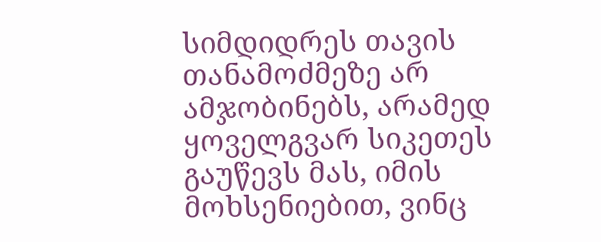სიმდიდრეს თავის თანამოძმეზე არ ამჯობინებს, არამედ ყოველგვარ სიკეთეს გაუწევს მას, იმის მოხსენიებით, ვინც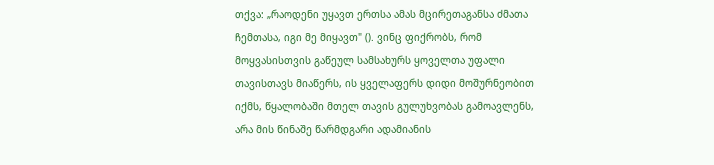თქვა: „რაოდენი უყავთ ერთსა ამას მცირეთაგანსა ძმათა ჩემთასა, იგი მე მიყავთ" (). ვინც ფიქრობს, რომ მოყვასისთვის გაწეულ სამსახურს ყოველთა უფალი თავისთავს მიაწერს, ის ყველაფერს დიდი მოშურნეობით იქმს, წყალობაში მთელ თავის გულუხვობას გამოავლენს, არა მის წინაშე წარმდგარი ადამიანის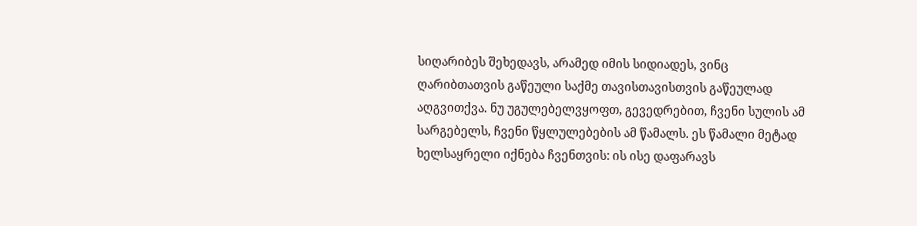სიღარიბეს შეხედავს, არამედ იმის სიდიადეს, ვინც ღარიბთათვის გაწეული საქმე თავისთავისთვის გაწეულად აღგვითქვა. ნუ უგულებელვყოფთ, გევედრებით, ჩვენი სულის ამ სარგებელს, ჩვენი წყლულებების ამ წამალს. ეს წამალი მეტად ხელსაყრელი იქნება ჩვენთვის: ის ისე დაფარავს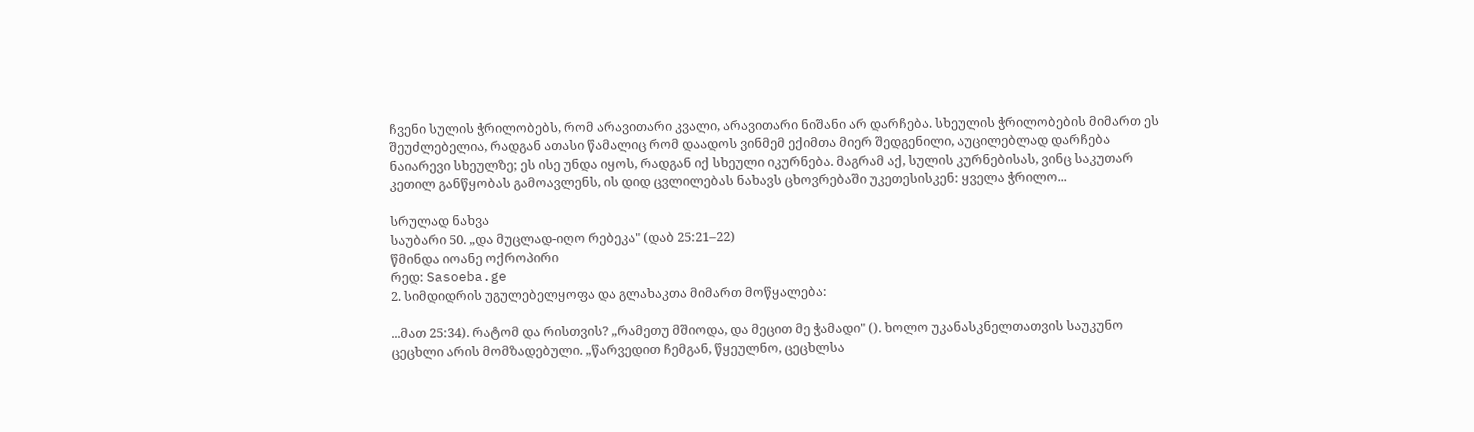ჩვენი სულის ჭრილობებს, რომ არავითარი კვალი, არავითარი ნიშანი არ დარჩება. სხეულის ჭრილობების მიმართ ეს შეუძლებელია, რადგან ათასი წამალიც რომ დაადოს ვინმემ ექიმთა მიერ შედგენილი, აუცილებლად დარჩება ნაიარევი სხეულზე; ეს ისე უნდა იყოს, რადგან იქ სხეული იკურნება. მაგრამ აქ, სულის კურნებისას, ვინც საკუთარ კეთილ განწყობას გამოავლენს, ის დიდ ცვლილებას ნახავს ცხოვრებაში უკეთესისკენ: ყველა ჭრილო...

სრულად ნახვა
საუბარი 50. „და მუცლად-იღო რებეკა" (დაბ 25:21–22)
წმინდა იოანე ოქროპირი
რედ: Sasoeba.ge
2. სიმდიდრის უგულებელყოფა და გლახაკთა მიმართ მოწყალება:

...მათ 25:34). რატომ და რისთვის? „რამეთუ მშიოდა, და მეცით მე ჭამადი" (). ხოლო უკანასკნელთათვის საუკუნო ცეცხლი არის მომზადებული. „წარვედით ჩემგან, წყეულნო, ცეცხლსა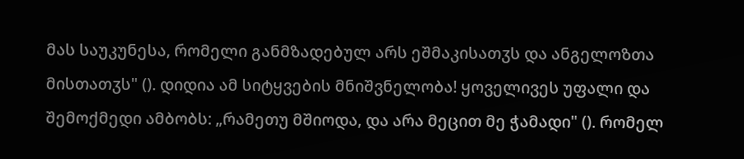მას საუკუნესა, რომელი განმზადებულ არს ეშმაკისათჳს და ანგელოზთა მისთათჳს" (). დიდია ამ სიტყვების მნიშვნელობა! ყოველივეს უფალი და შემოქმედი ამბობს: „რამეთუ მშიოდა, და არა მეცით მე ჭამადი" (). რომელ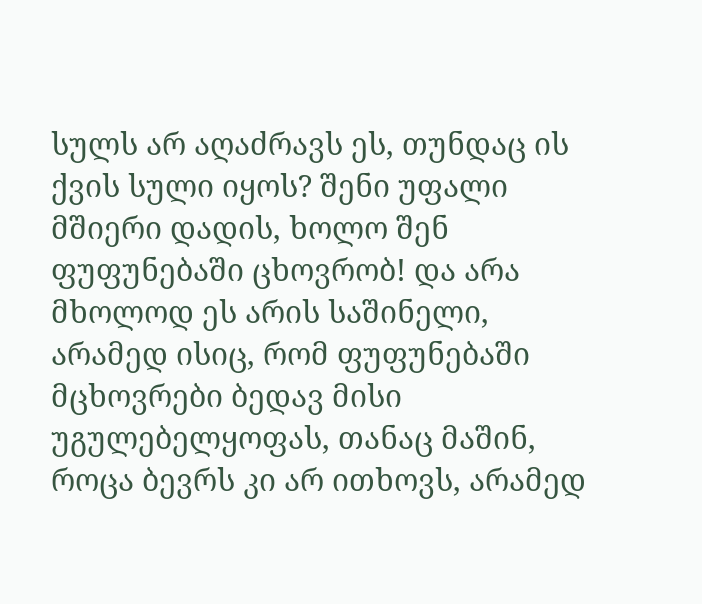სულს არ აღაძრავს ეს, თუნდაც ის ქვის სული იყოს? შენი უფალი მშიერი დადის, ხოლო შენ ფუფუნებაში ცხოვრობ! და არა მხოლოდ ეს არის საშინელი, არამედ ისიც, რომ ფუფუნებაში მცხოვრები ბედავ მისი უგულებელყოფას, თანაც მაშინ, როცა ბევრს კი არ ითხოვს, არამედ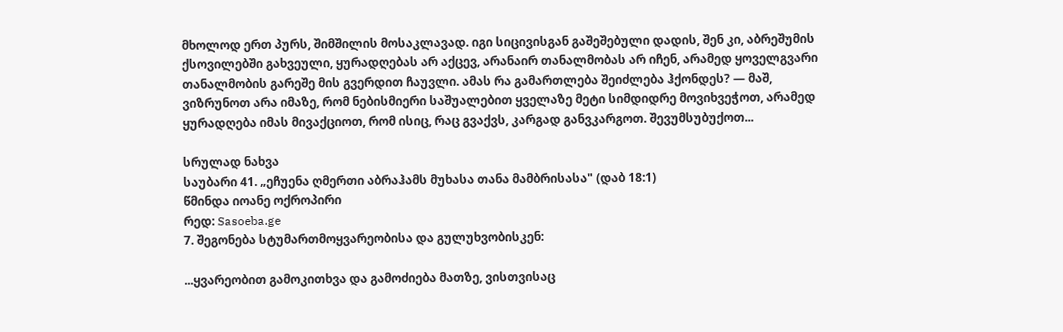მხოლოდ ერთ პურს, შიმშილის მოსაკლავად. იგი სიცივისგან გაშეშებული დადის, შენ კი, აბრეშუმის ქსოვილებში გახვეული, ყურადღებას არ აქცევ, არანაირ თანალმობას არ იჩენ, არამედ ყოველგვარი თანალმობის გარეშე მის გვერდით ჩაუვლი. ამას რა გამართლება შეიძლება ჰქონდეს? — მაშ, ვიზრუნოთ არა იმაზე, რომ ნებისმიერი საშუალებით ყველაზე მეტი სიმდიდრე მოვიხვეჭოთ, არამედ ყურადღება იმას მივაქციოთ, რომ ისიც, რაც გვაქვს, კარგად განვკარგოთ. შევუმსუბუქოთ...

სრულად ნახვა
საუბარი 41. „ეჩუენა ღმერთი აბრაჰამს მუხასა თანა მამბრისასა" (დაბ 18:1)
წმინდა იოანე ოქროპირი
რედ: Sasoeba.ge
7. შეგონება სტუმართმოყვარეობისა და გულუხვობისკენ:

...ყვარეობით გამოკითხვა და გამოძიება მათზე, ვისთვისაც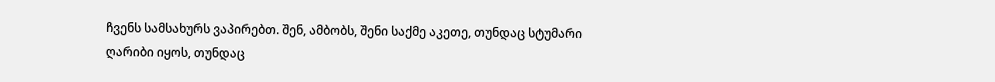ჩვენს სამსახურს ვაპირებთ. შენ, ამბობს, შენი საქმე აკეთე, თუნდაც სტუმარი ღარიბი იყოს, თუნდაც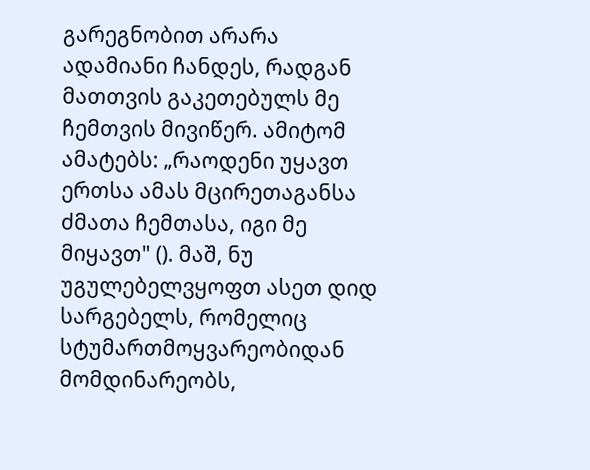გარეგნობით არარა ადამიანი ჩანდეს, რადგან მათთვის გაკეთებულს მე ჩემთვის მივიწერ. ამიტომ ამატებს: „რაოდენი უყავთ ერთსა ამას მცირეთაგანსა ძმათა ჩემთასა, იგი მე მიყავთ" (). მაშ, ნუ უგულებელვყოფთ ასეთ დიდ სარგებელს, რომელიც სტუმართმოყვარეობიდან მომდინარეობს,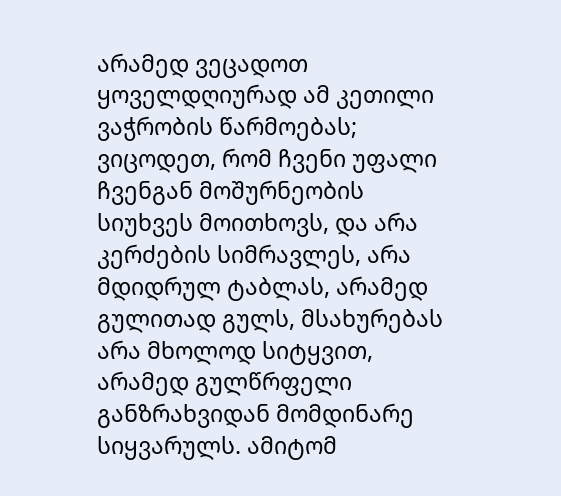არამედ ვეცადოთ ყოველდღიურად ამ კეთილი ვაჭრობის წარმოებას; ვიცოდეთ, რომ ჩვენი უფალი ჩვენგან მოშურნეობის სიუხვეს მოითხოვს, და არა კერძების სიმრავლეს, არა მდიდრულ ტაბლას, არამედ გულითად გულს, მსახურებას არა მხოლოდ სიტყვით, არამედ გულწრფელი განზრახვიდან მომდინარე სიყვარულს. ამიტომ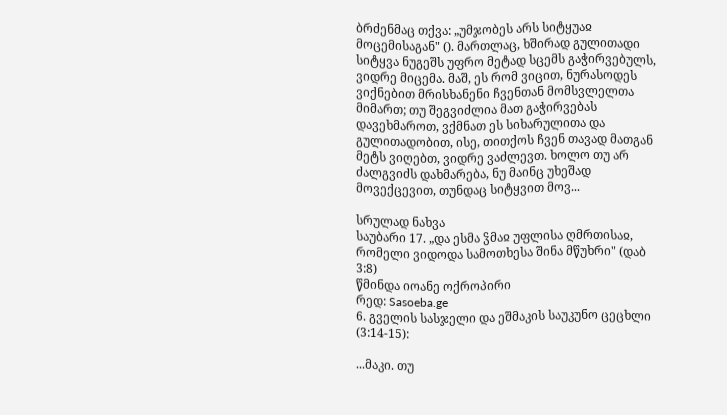ბრძენმაც თქვა: „უმჯობეს არს სიტყუაჲ მოცემისაგან" (). მართლაც, ხშირად გულითადი სიტყვა ნუგეშს უფრო მეტად სცემს გაჭირვებულს, ვიდრე მიცემა. მაშ, ეს რომ ვიცით, ნურასოდეს ვიქნებით მრისხანენი ჩვენთან მომსვლელთა მიმართ; თუ შეგვიძლია მათ გაჭირვებას დავეხმაროთ, ვქმნათ ეს სიხარულითა და გულითადობით, ისე, თითქოს ჩვენ თავად მათგან მეტს ვიღებთ, ვიდრე ვაძლევთ. ხოლო თუ არ ძალგვიძს დახმარება, ნუ მაინც უხეშად მოვექცევით, თუნდაც სიტყვით მოვ...

სრულად ნახვა
საუბარი 17. „და ესმა ჴმაჲ უფლისა ღმრთისაჲ, რომელი ვიდოდა სამოთხესა შინა მწუხრი" (დაბ 3:8)
წმინდა იოანე ოქროპირი
რედ: Sasoeba.ge
6. გველის სასჯელი და ეშმაკის საუკუნო ცეცხლი (3:14-15):

...მაკი. თუ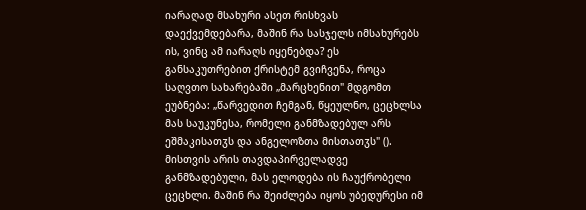იარაღად მსახური ასეთ რისხვას დაექვემდებარა, მაშინ რა სასჯელს იმსახურებს ის, ვინც ამ იარაღს იყენებდა? ეს განსაკუთრებით ქრისტემ გვიჩვენა, როცა საღვთო სახარებაში „მარცხენით" მდგომთ ეუბნება: „წარვედით ჩემგან, წყეულნო, ცეცხლსა მას საუკუნესა, რომელი განმზადებულ არს ეშმაკისათჳს და ანგელოზთა მისთათჳს" (). მისთვის არის თავდაპირველადვე განმზადებული, მას ელოდება ის ჩაუქრობელი ცეცხლი. მაშინ რა შეიძლება იყოს უბედურესი იმ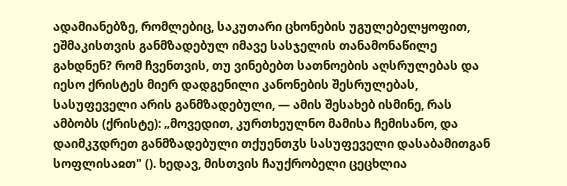ადამიანებზე, რომლებიც, საკუთარი ცხონების უგულებელყოფით, ეშმაკისთვის განმზადებულ იმავე სასჯელის თანამონაწილე გახდნენ? რომ ჩვენთვის, თუ ვინებებთ სათნოების აღსრულებას და იესო ქრისტეს მიერ დადგენილი კანონების შესრულებას, სასუფეველი არის განმზადებული, — ამის შესახებ ისმინე, რას ამბობს (ქრისტე): „მოვედით, კურთხეულნო მამისა ჩემისანო, და დაიმკჳდრეთ განმზადებული თქუენთჳს სასუფეველი დასაბამითგან სოფლისაჲთ" (). ხედავ, მისთვის ჩაუქრობელი ცეცხლია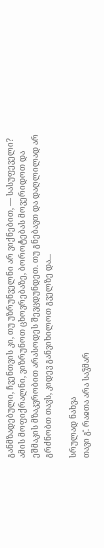განმზადებული, ჩვენთვის კი, თუ უზრუნველნი არ ვიქნებით, — სასუფეველი? ამის მოფიქრალნი, ვიზრუნოთ ცხოვრებაზე, ბოროტებას მოვერიდოთ და ეშმაკის მზაკვრობით არასოდეს შევცდუნდეთ. თუ გნებავთ და დაღლილად არ გრძნობთ თავს, კიდევ განვიხილოთ გველზე და...

სრულად ნახვა
თავი გ̂. რაჲთა არა საჴმარ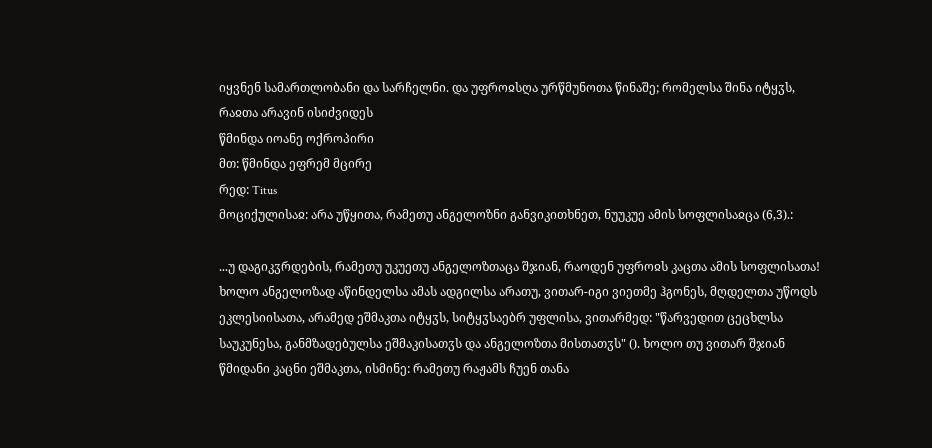იყვნენ სამართლობანი და სარჩელნი. და უფროჲსღა ურწმუნოთა წინაშე; რომელსა შინა იტყჳს, რაჲთა არავინ ისიძვიდეს
წმინდა იოანე ოქროპირი
მთ: წმინდა ეფრემ მცირე
რედ: Titus
მოციქულისაჲ: არა უწყითა, რამეთუ ანგელოზნი განვიკითხნეთ, ნუუკუე ამის სოფლისაჲცა (6,3).:

...უ დაგიკჳრდების, რამეთუ უკუეთუ ანგელოზთაცა შჯიან, რაოდენ უფროჲს კაცთა ამის სოფლისათა! ხოლო ანგელოზად აწინდელსა ამას ადგილსა არათუ, ვითარ-იგი ვიეთმე ჰგონეს, მღდელთა უწოდს ეკლესიისათა, არამედ ეშმაკთა იტყჳს, სიტყჳსაებრ უფლისა, ვითარმედ: "წარვედით ცეცხლსა საუკუნესა, განმზადებულსა ეშმაკისათჳს და ანგელოზთა მისთათჳს" (). ხოლო თუ ვითარ შჯიან წმიდანი კაცნი ეშმაკთა, ისმინე: რამეთუ რაჟამს ჩუენ თანა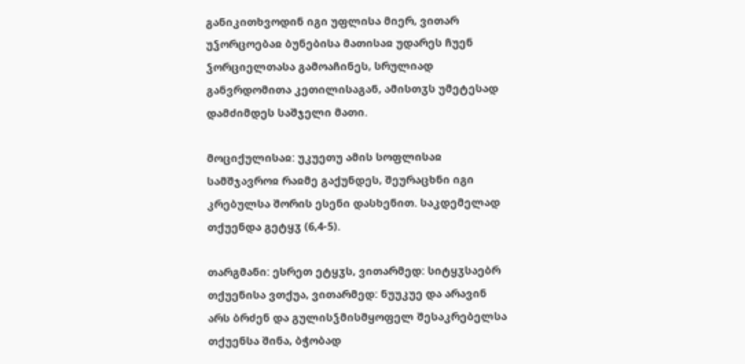განიკითხვოდინ იგი უფლისა მიერ, ვითარ უჴორცოებაჲ ბუნებისა მათისაჲ უდარეს ჩუენ ჴორციელთასა გამოაჩინეს, სრულიად განვრდომითა კეთილისაგან, ამისთჳს უმეტესად დამძიმდეს საშჯელი მათი.

მოციქულისაჲ: უკუეთუ ამის სოფლისაჲ სამშჯავროჲ რაჲმე გაქუნდეს, შეურაცხნი იგი კრებულსა შორის ესენი დასხენით. საკდემელად თქუენდა გეტყჳ (6,4-5).

თარგმანი: ესრეთ ეტყჳს, ვითარმედ: სიტყჳსაებრ თქუენისა ვთქუა, ვითარმედ: ნუუკუე და არავინ არს ბრძენ და გულისჴმისმყოფელ შესაკრებელსა თქუენსა შინა, ბჭობად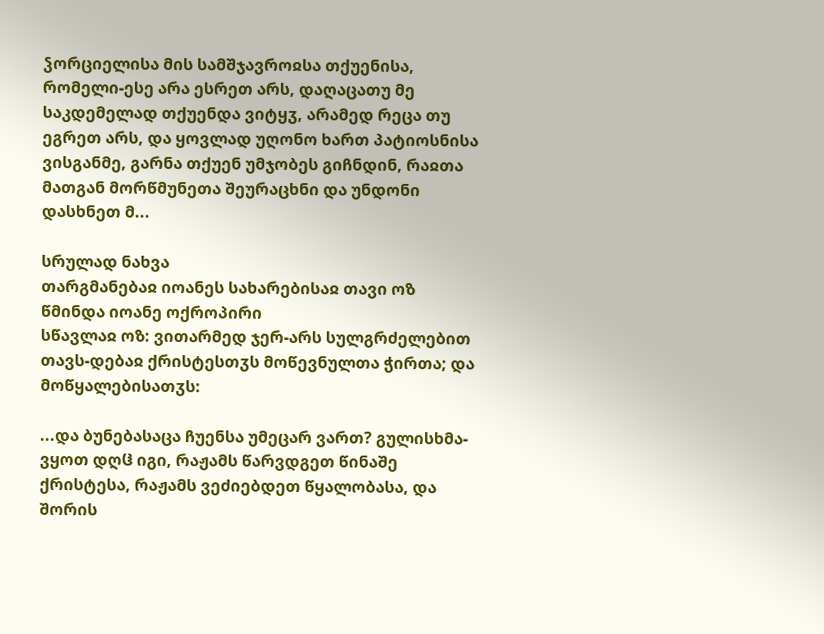ჴორციელისა მის სამშჯავროჲსა თქუენისა, რომელი-ესე არა ესრეთ არს, დაღაცათუ მე საკდემელად თქუენდა ვიტყჳ, არამედ რეცა თუ ეგრეთ არს, და ყოვლად უღონო ხართ პატიოსნისა ვისგანმე, გარნა თქუენ უმჯობეს გიჩნდინ, რაჲთა მათგან მორწმუნეთა შეურაცხნი და უნდონი დასხნეთ მ...

სრულად ნახვა
თარგმანებაჲ იოანეს სახარებისაჲ თავი ოზ
წმინდა იოანე ოქროპირი
სწავლაჲ ოზ: ვითარმედ ჯერ-არს სულგრძელებით თავს-დებაჲ ქრისტესთჳს მოწევნულთა ჭირთა; და მოწყალებისათჳს:

...და ბუნებასაცა ჩუენსა უმეცარ ვართ? გულისხმა-ვყოთ დღჱ იგი, რაჟამს წარვდგეთ წინაშე ქრისტესა, რაჟამს ვეძიებდეთ წყალობასა, და შორის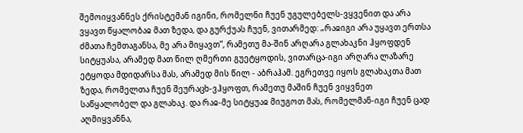შემოიყვანნეს ქრისტემან იგინი, რომელნი ჩუენ უგულებელს-ვყვენით და არა ვყავთ წყალობაჲ მათ ზედა, და გურქუას ჩუენ, ვითარმედ: „რაჲიგი არა უყავთ ერთსა ძმათა ჩემთაგანსა, მე არა მიყავთ“, რამეთუ მა-შინ არღარა გლახაკნი ჰყოფდენ სიტყუასა, არამედ მათ წილ ღმერთი გუეტყოდის, ვითარცა-იგი არღარა ლაზარე ეტყოდა მდიდარსა მას, არამედ მის წილ - აბრაჰამ. ეგრეთვე იყოს გლახაკთა მათ ზედა, რომელთა ჩუენ შეურაცხ-ვჰყოფთ, რამეთუ მაშინ ჩუენ ვიყვნეთ საწყალობელ და გლახაკ. და რაჲ-მე სიტყუაჲ მიუგოთ მას, რომელმან-იგი ჩუენ ცად აღმიყვანნა,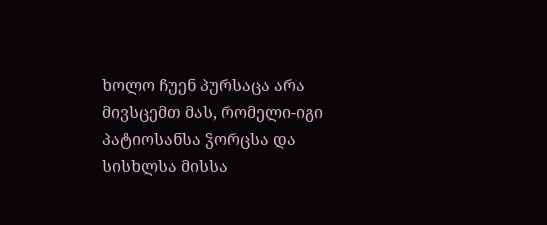ხოლო ჩუენ პურსაცა არა მივსცემთ მას, რომელი-იგი პატიოსანსა ჴორცსა და სისხლსა მისსა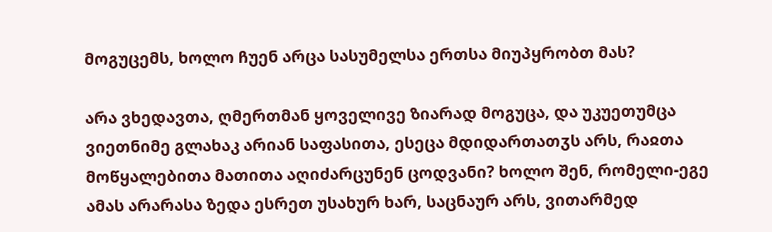მოგუცემს, ხოლო ჩუენ არცა სასუმელსა ერთსა მიუპყრობთ მას?

არა ვხედავთა, ღმერთმან ყოველივე ზიარად მოგუცა, და უკუეთუმცა ვიეთნიმე გლახაკ არიან საფასითა, ესეცა მდიდართათჳს არს, რაჲთა მოწყალებითა მათითა აღიძარცუნენ ცოდვანი? ხოლო შენ, რომელი-ეგე ამას არარასა ზედა ესრეთ უსახურ ხარ, საცნაურ არს, ვითარმედ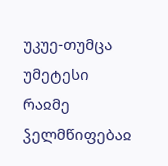უკუე-თუმცა უმეტესი რაჲმე ჴელმწიფებაჲ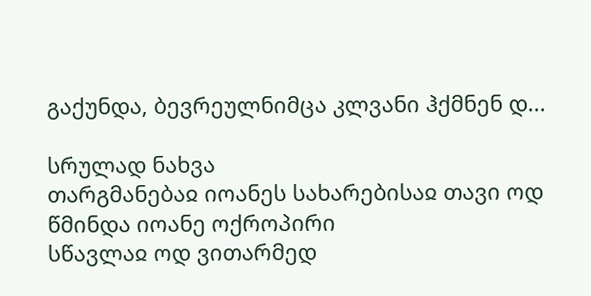გაქუნდა, ბევრეულნიმცა კლვანი ჰქმნენ დ...

სრულად ნახვა
თარგმანებაჲ იოანეს სახარებისაჲ თავი ოდ
წმინდა იოანე ოქროპირი
სწავლაჲ ოდ ვითარმედ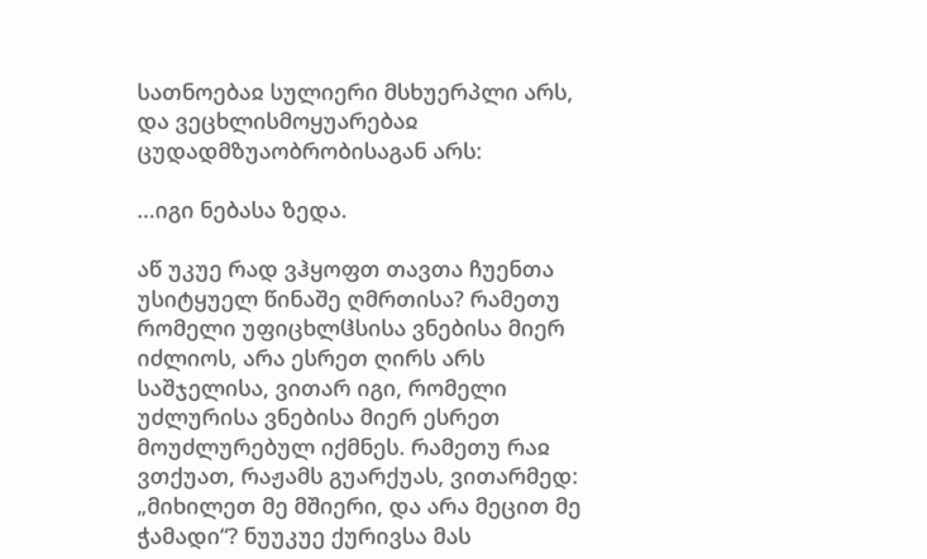სათნოებაჲ სულიერი მსხუერპლი არს, და ვეცხლისმოყუარებაჲ ცუდადმზუაობრობისაგან არს:

...იგი ნებასა ზედა.

აწ უკუე რად ვჰყოფთ თავთა ჩუენთა უსიტყუელ წინაშე ღმრთისა? რამეთუ რომელი უფიცხლჱსისა ვნებისა მიერ იძლიოს, არა ესრეთ ღირს არს საშჯელისა, ვითარ იგი, რომელი უძლურისა ვნებისა მიერ ესრეთ მოუძლურებულ იქმნეს. რამეთუ რაჲ ვთქუათ, რაჟამს გუარქუას, ვითარმედ: „მიხილეთ მე მშიერი, და არა მეცით მე ჭამადი“? ნუუკუე ქურივსა მას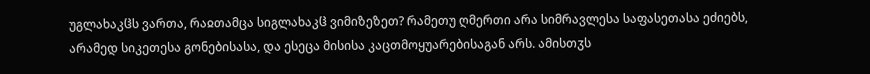უგლახაკჱს ვართა, რაჲთამცა სიგლახაკჱ ვიმიზეზეთ? რამეთუ ღმერთი არა სიმრავლესა საფასეთასა ეძიებს, არამედ სიკეთესა გონებისასა, და ესეცა მისისა კაცთმოყუარებისაგან არს. ამისთჳს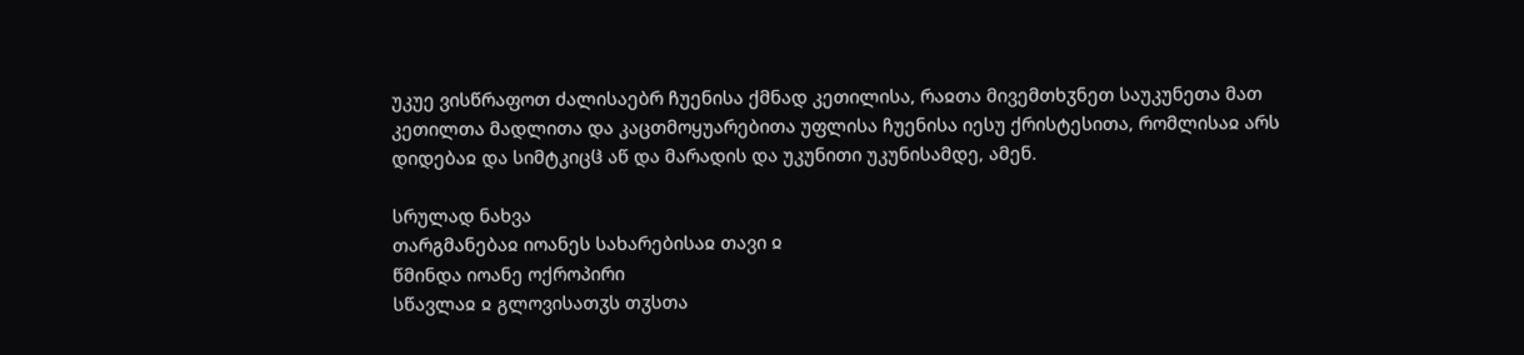უკუე ვისწრაფოთ ძალისაებრ ჩუენისა ქმნად კეთილისა, რაჲთა მივემთხჳნეთ საუკუნეთა მათ კეთილთა მადლითა და კაცთმოყუარებითა უფლისა ჩუენისა იესუ ქრისტესითა, რომლისაჲ არს დიდებაჲ და სიმტკიცჱ აწ და მარადის და უკუნითი უკუნისამდე, ამენ.

სრულად ნახვა
თარგმანებაჲ იოანეს სახარებისაჲ თავი ჲ
წმინდა იოანე ოქროპირი
სწავლაჲ ჲ გლოვისათჳს თჳსთა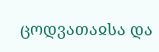ცოდვათაჲსა და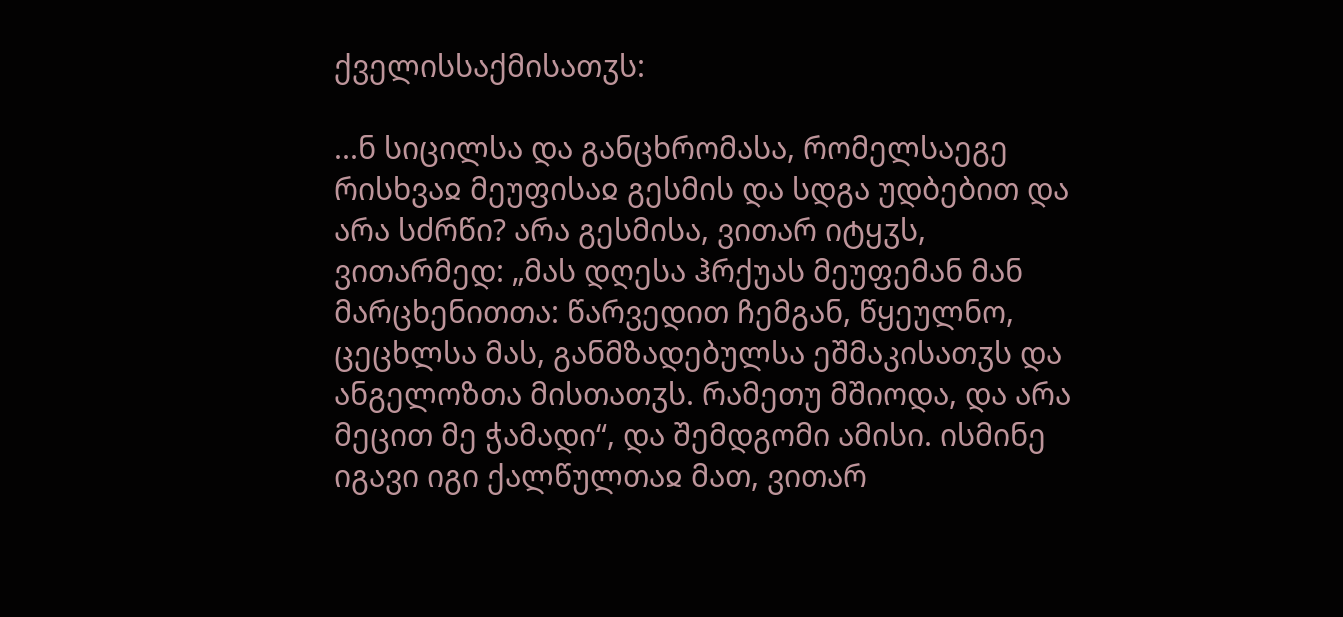ქველისსაქმისათჳს:

...ნ სიცილსა და განცხრომასა, რომელსაეგე რისხვაჲ მეუფისაჲ გესმის და სდგა უდბებით და არა სძრწი? არა გესმისა, ვითარ იტყჳს, ვითარმედ: „მას დღესა ჰრქუას მეუფემან მან მარცხენითთა: წარვედით ჩემგან, წყეულნო, ცეცხლსა მას, განმზადებულსა ეშმაკისათჳს და ანგელოზთა მისთათჳს. რამეთუ მშიოდა, და არა მეცით მე ჭამადი“, და შემდგომი ამისი. ისმინე იგავი იგი ქალწულთაჲ მათ, ვითარ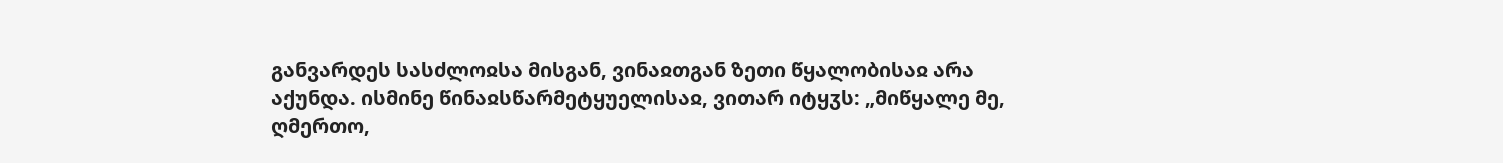განვარდეს სასძლოჲსა მისგან, ვინაჲთგან ზეთი წყალობისაჲ არა აქუნდა. ისმინე წინაჲსწარმეტყუელისაჲ, ვითარ იტყჳს: „მიწყალე მე, ღმერთო,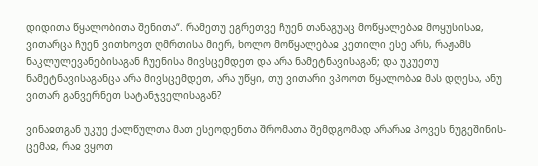დიდითა წყალობითა შენითა“. რამეთუ ეგრეთვე ჩუენ თანაგუაც მოწყალებაჲ მოყუსისაჲ, ვითარცა ჩუენ ვითხოვთ ღმრთისა მიერ, ხოლო მოწყალებაჲ კეთილი ესე არს, რაჟამს ნაკლულევანებისაგან ჩუენისა მივსცემდეთ და არა ნამეტნავისაგან; და უკუეთუ ნამეტნავისაგანცა არა მივსცემდეთ, არა უწყი, თუ ვითარი ვპოოთ წყალობაჲ მას დღესა, ანუ ვითარ განვერნეთ სატანჯველისაგან?

ვინაჲთგან უკუე ქალწულთა მათ ესეოდენთა შრომათა შემდგომად არარაჲ პოვეს ნუგეშინის-ცემაჲ, რაჲ ვყოთ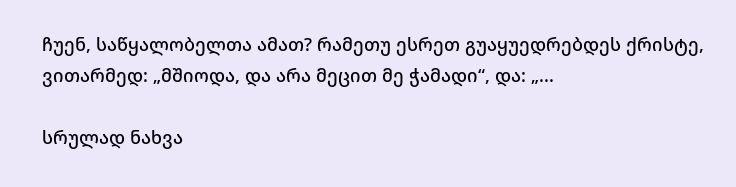ჩუენ, საწყალობელთა ამათ? რამეთუ ესრეთ გუაყუედრებდეს ქრისტე, ვითარმედ: „მშიოდა, და არა მეცით მე ჭამადი“, და: „...

სრულად ნახვა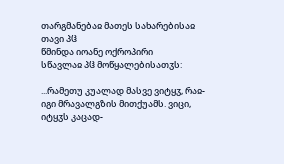თარგმანებაჲ მათეს სახარებისაჲ თავი პჱ
წმინდა იოანე ოქროპირი
სწავლაჲ პჱ მოწყალებისათჳს:

...რამეთუ კუალად მასვე ვიტყჳ, რაჲ-იგი მრავალგზის მითქუამს. ვიცი, იტყჳს კაცად-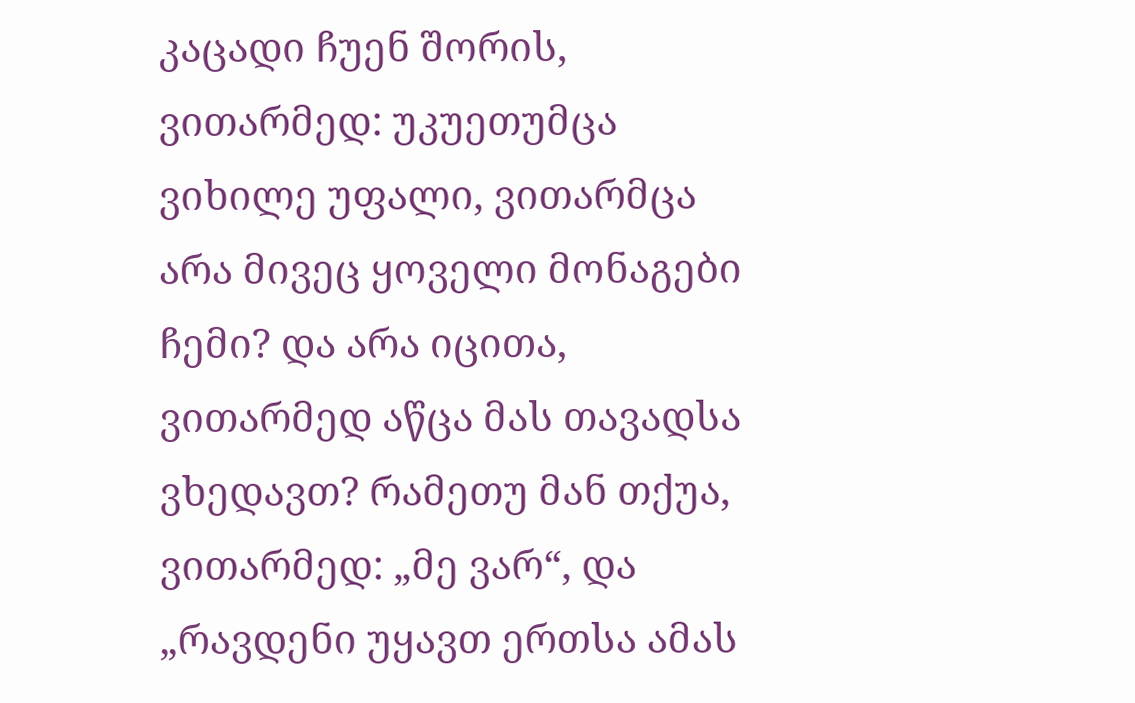კაცადი ჩუენ შორის, ვითარმედ: უკუეთუმცა ვიხილე უფალი, ვითარმცა არა მივეც ყოველი მონაგები ჩემი? და არა იცითა, ვითარმედ აწცა მას თავადსა ვხედავთ? რამეთუ მან თქუა, ვითარმედ: „მე ვარ“, და „რავდენი უყავთ ერთსა ამას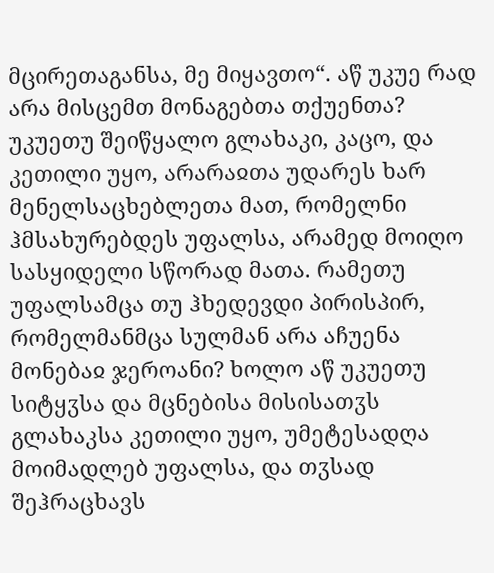მცირეთაგანსა, მე მიყავთო“. აწ უკუე რად არა მისცემთ მონაგებთა თქუენთა? უკუეთუ შეიწყალო გლახაკი, კაცო, და კეთილი უყო, არარაჲთა უდარეს ხარ მენელსაცხებლეთა მათ, რომელნი ჰმსახურებდეს უფალსა, არამედ მოიღო სასყიდელი სწორად მათა. რამეთუ უფალსამცა თუ ჰხედევდი პირისპირ, რომელმანმცა სულმან არა აჩუენა მონებაჲ ჯეროანი? ხოლო აწ უკუეთუ სიტყჳსა და მცნებისა მისისათჳს გლახაკსა კეთილი უყო, უმეტესადღა მოიმადლებ უფალსა, და თჳსად შეჰრაცხავს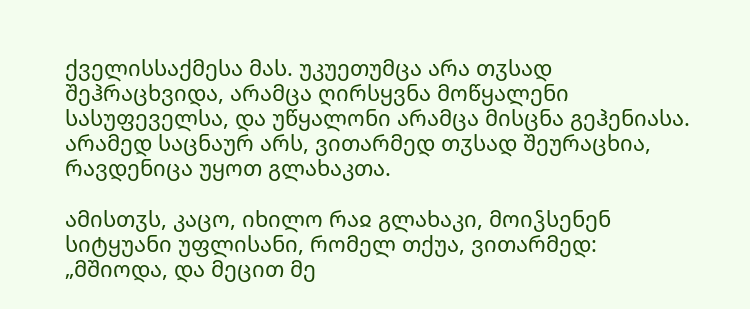ქველისსაქმესა მას. უკუეთუმცა არა თჳსად შეჰრაცხვიდა, არამცა ღირსყვნა მოწყალენი სასუფეველსა, და უწყალონი არამცა მისცნა გეჰენიასა. არამედ საცნაურ არს, ვითარმედ თჳსად შეურაცხია, რავდენიცა უყოთ გლახაკთა.

ამისთჳს, კაცო, იხილო რაჲ გლახაკი, მოიჴსენენ სიტყუანი უფლისანი, რომელ თქუა, ვითარმედ: „მშიოდა, და მეცით მე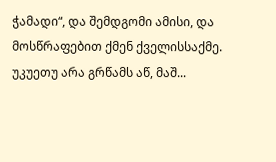ჭამადი“, და შემდგომი ამისი, და მოსწრაფებით ქმენ ქველისსაქმე. უკუეთუ არა გრწამს აწ, მაშ...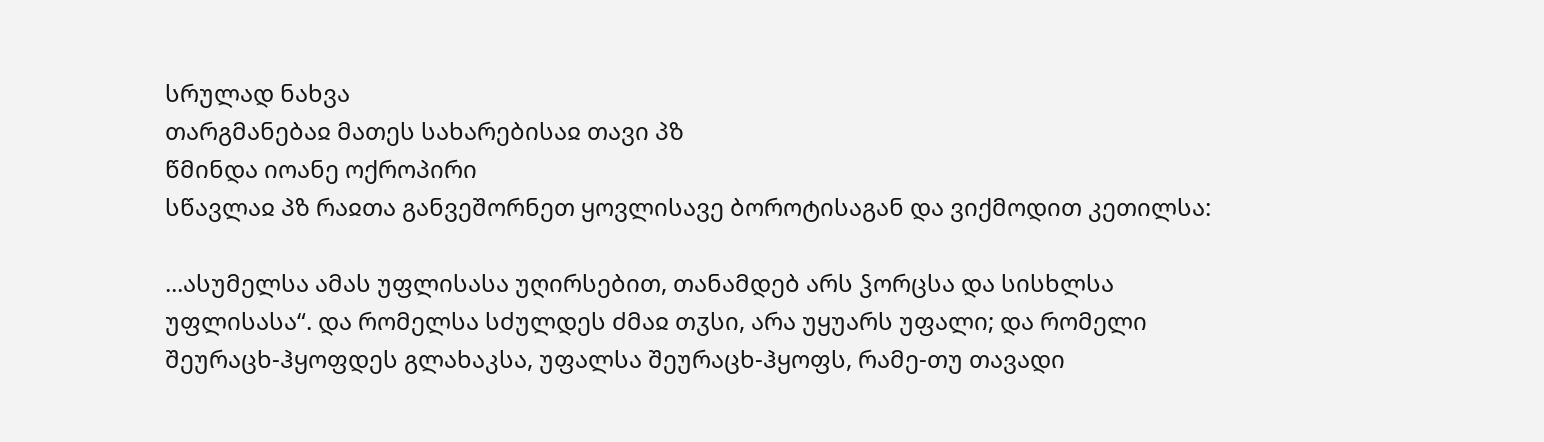სრულად ნახვა
თარგმანებაჲ მათეს სახარებისაჲ თავი პზ
წმინდა იოანე ოქროპირი
სწავლაჲ პზ რაჲთა განვეშორნეთ ყოვლისავე ბოროტისაგან და ვიქმოდით კეთილსა:

...ასუმელსა ამას უფლისასა უღირსებით, თანამდებ არს ჴორცსა და სისხლსა უფლისასა“. და რომელსა სძულდეს ძმაჲ თჳსი, არა უყუარს უფალი; და რომელი შეურაცხ-ჰყოფდეს გლახაკსა, უფალსა შეურაცხ-ჰყოფს, რამე-თუ თავადი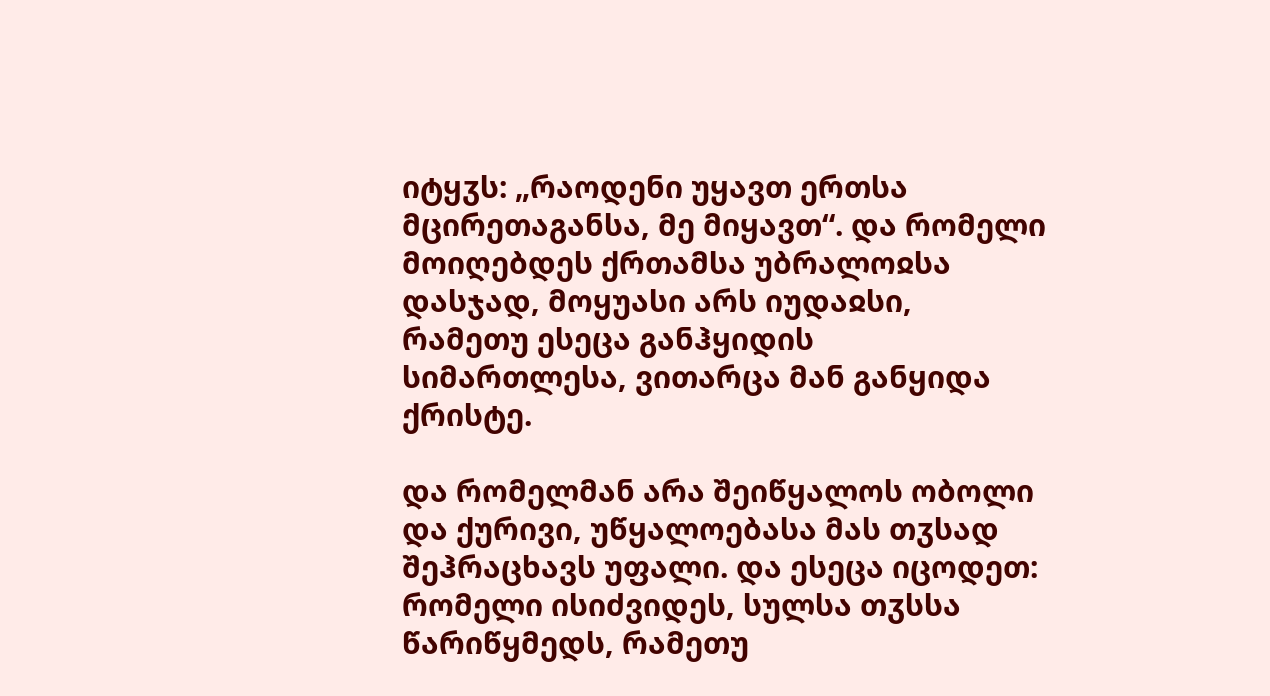იტყჳს: „რაოდენი უყავთ ერთსა მცირეთაგანსა, მე მიყავთ“. და რომელი მოიღებდეს ქრთამსა უბრალოჲსა დასჯად, მოყუასი არს იუდაჲსი, რამეთუ ესეცა განჰყიდის სიმართლესა, ვითარცა მან განყიდა ქრისტე.

და რომელმან არა შეიწყალოს ობოლი და ქურივი, უწყალოებასა მას თჳსად შეჰრაცხავს უფალი. და ესეცა იცოდეთ: რომელი ისიძვიდეს, სულსა თჳსსა წარიწყმედს, რამეთუ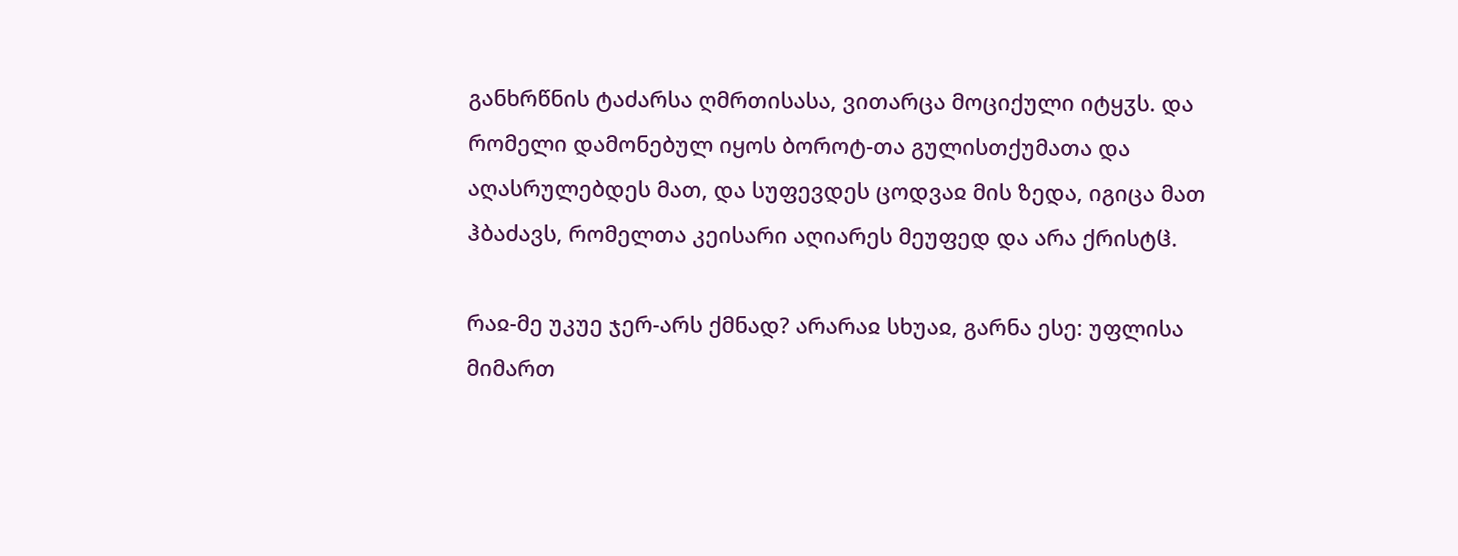განხრწნის ტაძარსა ღმრთისასა, ვითარცა მოციქული იტყჳს. და რომელი დამონებულ იყოს ბოროტ-თა გულისთქუმათა და აღასრულებდეს მათ, და სუფევდეს ცოდვაჲ მის ზედა, იგიცა მათ ჰბაძავს, რომელთა კეისარი აღიარეს მეუფედ და არა ქრისტჱ.

რაჲ-მე უკუე ჯერ-არს ქმნად? არარაჲ სხუაჲ, გარნა ესე: უფლისა მიმართ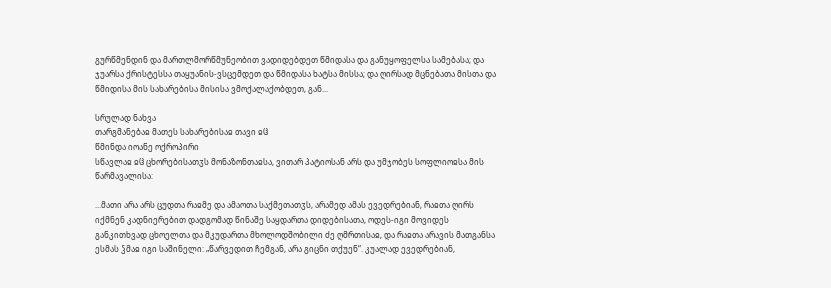გურწმენდინ და მართლმორწმუნეობით ვადიდებდეთ წმიდასა და განუყოფელსა სამებასა; და ჯუარსა ქრისტესსა თაყუანის-ვსცემდეთ და წმიდასა ხატსა მისსა; და ღირსად მცნებათა მისთა და წმიდისა მის სახარებისა მისისა ვმოქალაქობდეთ, გან...

სრულად ნახვა
თარგმანებაჲ მათეს სახარებისაჲ თავი ჲჱ
წმინდა იოანე ოქროპირი
სწავლაჲ ჲჱ ცხორებისათჳს მონაზონთაჲსა, ვითარ პატიოსან არს და უმჯობეს სოფლიოჲსა მის წარმავალისა:

...მათი არა არს ცუდთა რაჲმე და ამაოთა საქმეთათჳს, არამედ ამას ევედრებიან, რაჲთა ღირს იქმნენ კადნიერებით დადგომად წინაშე საყდართა დიდებისათა, ოდეს-იგი მოვიდეს განკითხვად ცხოელთა და მკუდართა მხოლოდშობილი ძე ღმრთისაჲ, და რაჲთა არავის მათგანსა ესმას ჴმაჲ იგი საშინელი: „წარვედით ჩემგან, არა გიცნი თქუენ“. კუალად ევედრებიან,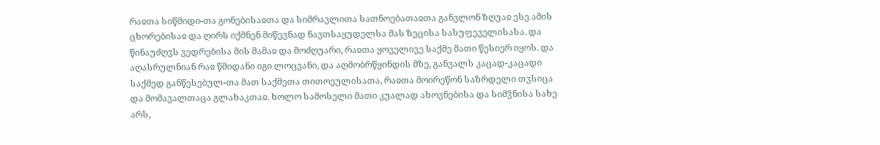რაჲთა სიწმიდი-თა გონებისაჲთა და სიმრავლითა სათნოებათაჲთა განვლონ ზღუაჲ ესე ამის ცხორებისაჲ და ღირს იქმნენ მიწევნად ნავთსაყუდელსა მას ზეცისა სასუფეველისასა. და წინაუძღჳს ვედრებისა მის მამაჲ და მოძღუარი, რაჲთა ყოველივე საქმე მათი წესიერ იყოს. და აღასრულნიან რაჲ წმიდანი იგი ლოცვანი, და აღმობრწყინდის მზე, განვალს კაცად-კაცადი საქმედ განწესებულ-თა მათ საქმეთა თითოეულისათა, რაჲთა მოირეწონ საზრდელი თჳსიცა და მომავალთაცა გლახაკთაჲ. ხოლო სამოსელი მათი კუალად ახოვნებისა და სიმჴნისა სახე არს,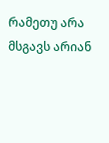რამეთუ არა მსგავს არიან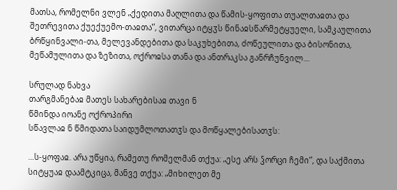მათსა, რომელნი ვლენ „ქედითა მაღლითა და წამის-ყოფითა თუალთაჲთა და შეთრევითა ქუექუემო-თაჲთა“, ვითარცა იტყჳს წინაჲსწარმეტყუელი, სამკაულითა ბრწყინვალი-თა, მელევანდებითა და საკუხებითა, ძოწეულითა და ბისონითა, მეწამულითა და ზეზითა, ოქროჲსა თანა და ანთრაკსა განრჩუნვილ...

სრულად ნახვა
თარგმანებაჲ მათეს სახარებისაჲ თავი ნ
წმინდა იოანე ოქროპირი
სწავლაჲ ნ წმიდათა საიდუმლოთათჳს და მოწყალებისათჳს:

...ს-ყოფაჲ. არა უწყია, რამეთუ რომელმან თქუა: „ესე არს ჴორცი ჩემი“, და საქმითა სიტყუაჲ დაამტკიცა, მანვე თქუა: „მიხილეთ მე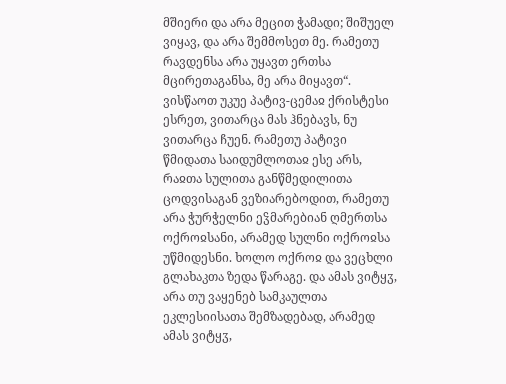მშიერი და არა მეცით ჭამადი; შიშუელ ვიყავ, და არა შემმოსეთ მე. რამეთუ რავდენსა არა უყავთ ერთსა მცირეთაგანსა, მე არა მიყავთ“. ვისწაოთ უკუე პატივ-ცემაჲ ქრისტესი ესრეთ, ვითარცა მას ჰნებავს, ნუ ვითარცა ჩუენ. რამეთუ პატივი წმიდათა საიდუმლოთაჲ ესე არს, რაჲთა სულითა განწმედილითა ცოდვისაგან ვეზიარებოდით, რამეთუ არა ჭურჭელნი ეჴმარებიან ღმერთსა ოქროჲსანი, არამედ სულნი ოქროჲსა უწმიდესნი. ხოლო ოქროჲ და ვეცხლი გლახაკთა ზედა წარაგე. და ამას ვიტყჳ, არა თუ ვაყენებ სამკაულთა ეკლესიისათა შემზადებად, არამედ ამას ვიტყჳ,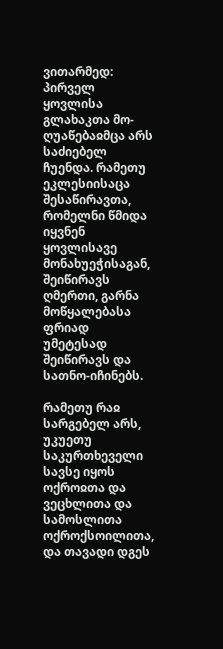ვითარმედ: პირველ ყოვლისა გლახაკთა მო-ღუაწებაჲმცა არს საძიებელ ჩუენდა. რამეთუ ეკლესიისაცა შესაწირავთა, რომელნი წმიდა იყვნენ ყოვლისავე მონახუეჭისაგან, შეიწირავს ღმერთი, გარნა მოწყალებასა ფრიად უმეტესად შეიწირავს და სათნო-იჩინებს.

რამეთუ რაჲ სარგებელ არს, უკუეთუ საკურთხეველი სავსე იყოს ოქროჲთა და ვეცხლითა და სამოსლითა ოქროქსოილითა, და თავადი დგეს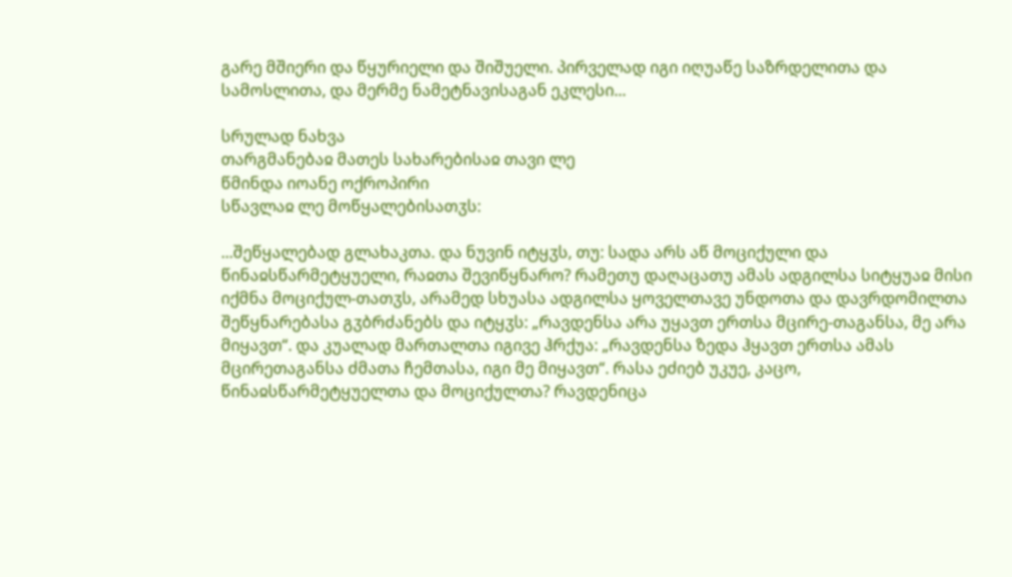გარე მშიერი და წყურიელი და შიშუელი. პირველად იგი იღუაწე საზრდელითა და სამოსლითა, და მერმე ნამეტნავისაგან ეკლესი...

სრულად ნახვა
თარგმანებაჲ მათეს სახარებისაჲ თავი ლე
წმინდა იოანე ოქროპირი
სწავლაჲ ლე მოწყალებისათჳს:

...შეწყალებად გლახაკთა. და ნუვინ იტყჳს, თუ: სადა არს აწ მოციქული და წინაჲსწარმეტყუელი, რაჲთა შევიწყნარო? რამეთუ დაღაცათუ ამას ადგილსა სიტყუაჲ მისი იქმნა მოციქულ-თათჳს, არამედ სხუასა ადგილსა ყოველთავე უნდოთა და დავრდომილთა შეწყნარებასა გჳბრძანებს და იტყჳს: „რავდენსა არა უყავთ ერთსა მცირე-თაგანსა, მე არა მიყავთ“. და კუალად მართალთა იგივე ჰრქუა: „რავდენსა ზედა ჰყავთ ერთსა ამას მცირეთაგანსა ძმათა ჩემთასა, იგი მე მიყავთ“. რასა ეძიებ უკუე, კაცო, წინაჲსწარმეტყუელთა და მოციქულთა? რავდენიცა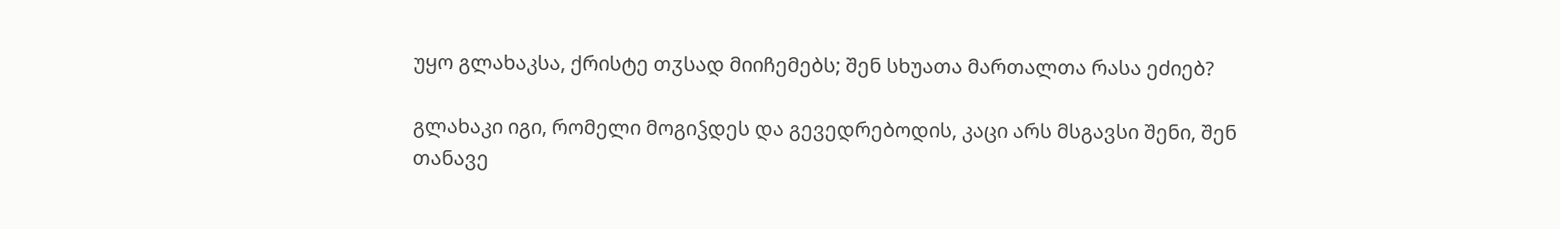უყო გლახაკსა, ქრისტე თჳსად მიიჩემებს; შენ სხუათა მართალთა რასა ეძიებ?

გლახაკი იგი, რომელი მოგიჴდეს და გევედრებოდის, კაცი არს მსგავსი შენი, შენ თანავე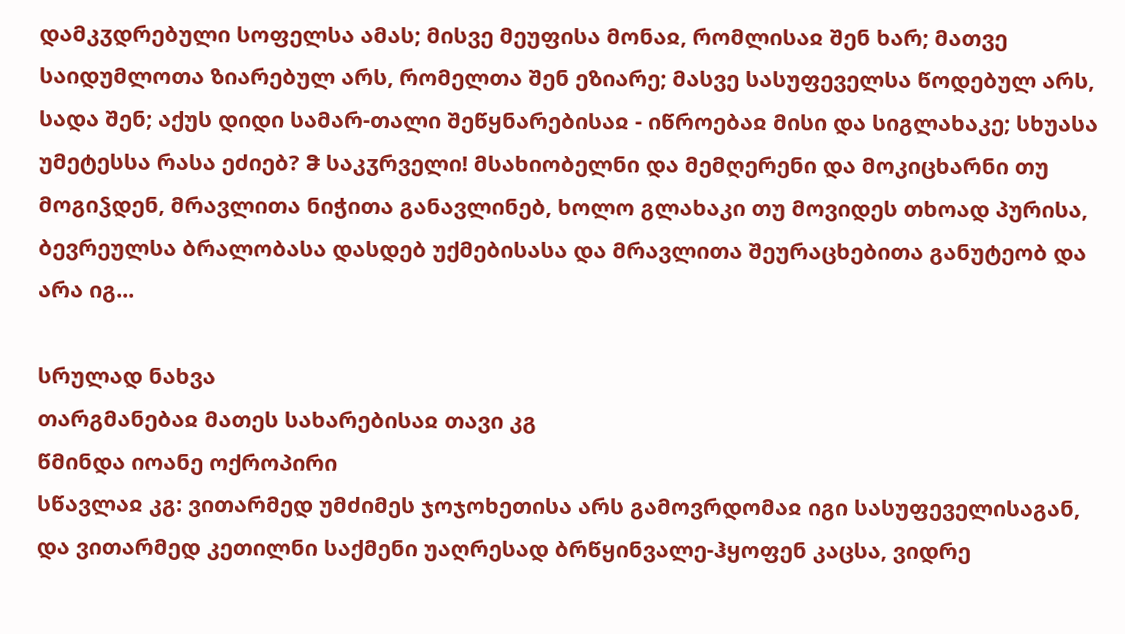დამკჳდრებული სოფელსა ამას; მისვე მეუფისა მონაჲ, რომლისაჲ შენ ხარ; მათვე საიდუმლოთა ზიარებულ არს, რომელთა შენ ეზიარე; მასვე სასუფეველსა წოდებულ არს, სადა შენ; აქუს დიდი სამარ-თალი შეწყნარებისაჲ - იწროებაჲ მისი და სიგლახაკე; სხუასა უმეტესსა რასა ეძიებ? ჵ საკჳრველი! მსახიობელნი და მემღერენი და მოკიცხარნი თუ მოგიჴდენ, მრავლითა ნიჭითა განავლინებ, ხოლო გლახაკი თუ მოვიდეს თხოად პურისა, ბევრეულსა ბრალობასა დასდებ უქმებისასა და მრავლითა შეურაცხებითა განუტეობ და არა იგ...

სრულად ნახვა
თარგმანებაჲ მათეს სახარებისაჲ თავი კგ
წმინდა იოანე ოქროპირი
სწავლაჲ კგ: ვითარმედ უმძიმეს ჯოჯოხეთისა არს გამოვრდომაჲ იგი სასუფეველისაგან, და ვითარმედ კეთილნი საქმენი უაღრესად ბრწყინვალე-ჰყოფენ კაცსა, ვიდრე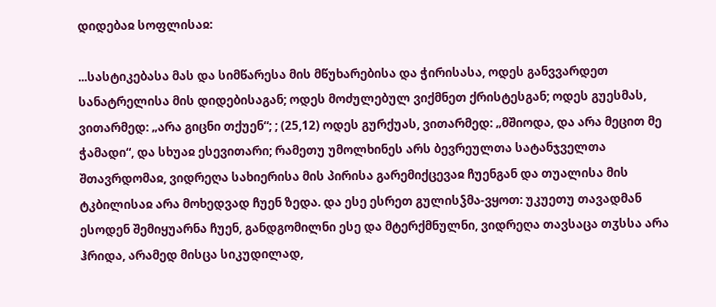დიდებაჲ სოფლისაჲ:

...სასტიკებასა მას და სიმწარესა მის მწუხარებისა და ჭირისასა, ოდეს განვვარდეთ სანატრელისა მის დიდებისაგან; ოდეს მოძულებულ ვიქმნეთ ქრისტესგან; ოდეს გუესმას, ვითარმედ: „არა გიცნი თქუენ“; ; (25,12) ოდეს გურქუას, ვითარმედ: „მშიოდა, და არა მეცით მე ჭამადი“, და სხუაჲ ესევითარი; რამეთუ უმოლხინეს არს ბევრეულთა სატანჯველთა შთავრდომაჲ, ვიდრეღა სახიერისა მის პირისა გარემიქცევაჲ ჩუენგან და თუალისა მის ტკბილისაჲ არა მოხედვად ჩუენ ზედა. და ესე ესრეთ გულისჴმა-ვყოთ: უკუეთუ თავადმან ესოდენ შემიყუარნა ჩუენ, განდგომილნი ესე და მტერქმნულნი, ვიდრეღა თავსაცა თჳსსა არა ჰრიდა, არამედ მისცა სიკუდილად,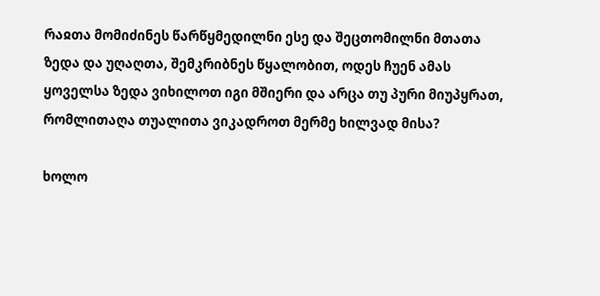რაჲთა მომიძინეს წარწყმედილნი ესე და შეცთომილნი მთათა ზედა და უღაღთა, შემკრიბნეს წყალობით, ოდეს ჩუენ ამას ყოველსა ზედა ვიხილოთ იგი მშიერი და არცა თუ პური მიუპყრათ, რომლითაღა თუალითა ვიკადროთ მერმე ხილვად მისა?

ხოლო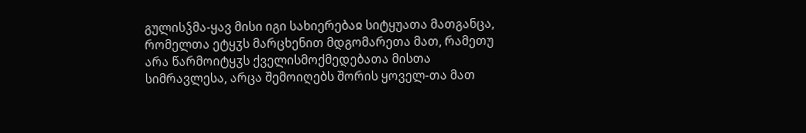გულისჴმა-ყავ მისი იგი სახიერებაჲ სიტყუათა მათგანცა, რომელთა ეტყჳს მარცხენით მდგომარეთა მათ, რამეთუ არა წარმოიტყჳს ქველისმოქმედებათა მისთა სიმრავლესა, არცა შემოიღებს შორის ყოველ-თა მათ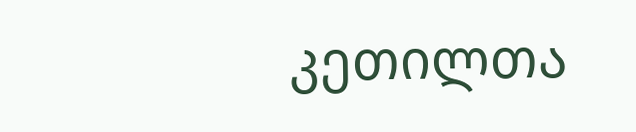კეთილთა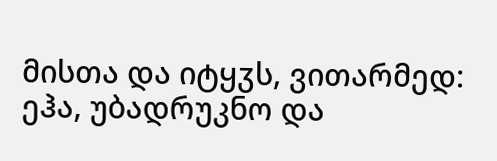მისთა და იტყჳს, ვითარმედ: ეჰა, უბადრუკნო და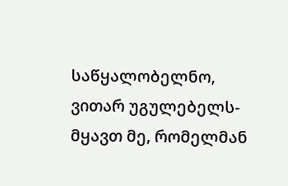საწყალობელნო, ვითარ უგულებელს-მყავთ მე, რომელმან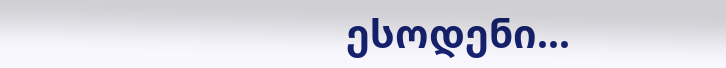ესოდენი...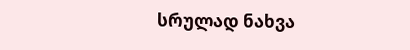სრულად ნახვა